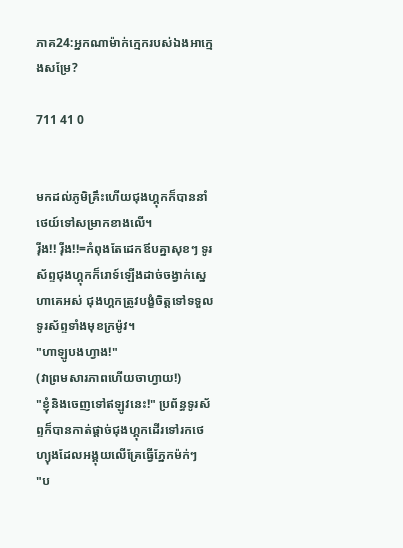ភាគ24:អ្នកណាម៉ាក់ក្មេករបស់ឯងអាក្មេងសម្រែ?

711 41 0


មកដល់ភូមិគ្រឹះហើយជុងហ្គុកក៏បាននាំថេយ៍ទៅសម្រាកខាងលើ។
រ៉ីង!! រ៉ីង!!=កំពុងតែដេកឪបគ្នាសុខៗ ទូរស័ព្ទជុងហ្គុកក៏រោទ៍ឡើងដាច់ចង្វាក់ស្នេហាគេអស់ ជុងហ្គកត្រូវបង្ខំចិត្តទៅទទួលទូរស័ព្ទទាំងមុខក្រម៉ូវ។
"ហាឡូបងហ្វាង!"
(វាព្រមសារភាពហើយចាហ្វាយ!)
"ខ្ញុំនិងចេញទៅឥឡូវនេះ!" ប្រព័ន្ធទូរស័ព្ទក៏បានកាត់ផ្ដាច់ជុងហ្គុកដើរទៅរកថេហ្យុងដែលអង្គុយលើគ្រែធ្វើភ្នែកម៉ក់ៗ
"ប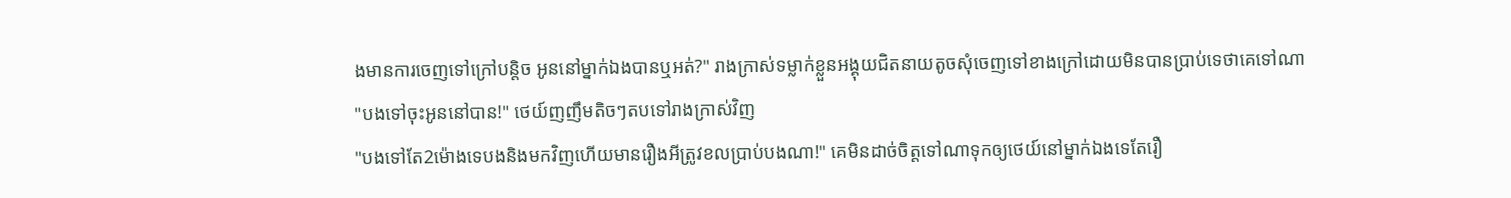ងមានការចេញទៅក្រៅបន្តិច អូននៅម្នាក់ឯងបានឬអត់?" រាងក្រាស់ទម្លាក់ខ្លួនអង្គុយជិតនាយតូចសុំចេញទៅខាងក្រៅដោយមិនបានប្រាប់ទេថាគេទៅណា
"បងទៅចុះអូននៅបាន!" ថេយ៍ញញឹមតិចៗតបទៅរាងក្រាស់វិញ
"បងទៅតែ2ម៉ោងទេបងនិងមកវិញហើយមានរឿងអីត្រូវខលប្រាប់បងណា!" គេមិនដាច់ចិត្តទៅណាទុកឲ្យថេយ៍នៅម្នាក់ឯងទេតែរឿ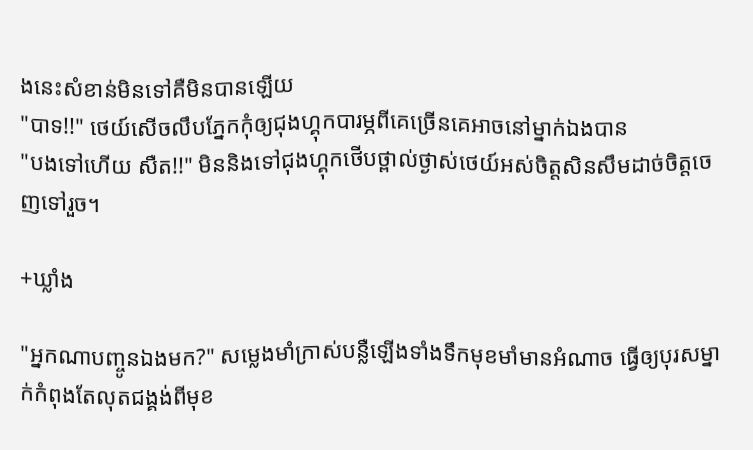ងនេះសំខាន់មិនទៅគឺមិនបានឡើយ
"បាទ!!" ថេយ៍សើចលឹបភ្នែកកុំឲ្យជុងហ្គុកបារម្ភពីគេច្រើនគេអាចនៅម្នាក់ឯងបាន
"បងទៅហើយ សឺត!!" មិននិងទៅជុងហ្គុកថើបថ្ពាល់ថ្ងាស់ថេយ៍អស់ចិត្តសិនសឹមដាច់ចិត្តចេញទៅរួច។

+ឃ្លាំង

"អ្នកណាបញ្ចូនឯងមក?" សម្លេងមាំក្រាស់បន្លឺឡើងទាំងទឹកមុខមាំមានអំណាច ធ្វើឲ្យបុរសម្នាក់កំពុងតែលុតជង្គង់ពីមុខ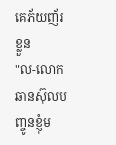គេភ័យញ័រខ្លួន
"ល-លោកឆានស៊ុលបញ្ចូនខ្ញុំម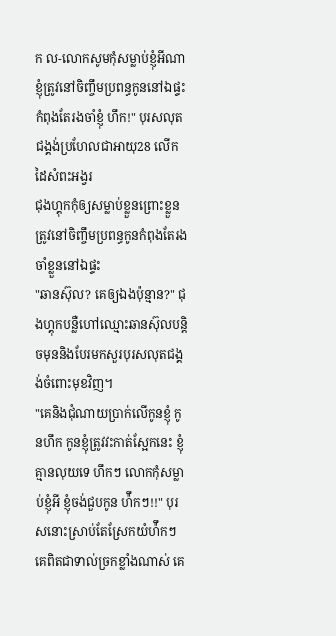ក ល-លោកសូមកុំសម្លាប់ខ្ញុំអីណា ខ្ញុំត្រូវនៅចិញ្ចឹមប្រពន្ធកូននៅឯផ្ទះកំពុងតែរងចាំខ្ញុំ ហឹក!" បុរសលុតជង្គង់ប្រហែលជាអាយុ28 លើកដៃសំពះអង្វរ
ជុងហ្គុកកុំឲ្យសម្លាប់ខ្លួនព្រោះខ្លួនត្រូវនៅចិញ្ចឹមប្រពន្ធកូនកំពុងតែរងចាំខ្លួននៅឯផ្ទះ
"ឆានស៊ុល? គេឲ្យឯងប៉ុន្មាន?" ជុងហ្គុកបន្លឺហៅឈ្មោះឆានស៊ុលបន្តិចមុននិងបែរមកសួរបុរសលុតជង្គង់ចំពោះមុខវិញ។
"គេនិងជុំណាយប្រាក់លើកូនខ្ញុំ កូនហឹក កូនខ្ញុំត្រូវវះកាត់ស្អែកនេះ ខ្ញុំគ្មានលុយទេ ហឹកៗ លោកកុំសម្លាប់ខ្ញុំអី ខ្ញុំចង់ជួបកូន ហ៉ឹកៗ!!" បុរសនោះស្រាប់តែស្រែកយំហ៉ឹកៗ គេពិតជាទាល់ច្រកខ្លាំងណាស់ គេ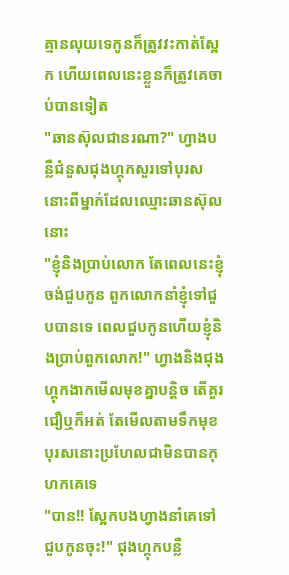គ្មានលុយទេកូនក៏ត្រូវវះកាត់ស្អែក ហើយពេលនេះខ្លួនក៏ត្រូវគេចាប់បានទៀត
"ឆានស៊ុលជានរណា?" ហ្វាងបន្លឺជំនួសជុងហ្គុកសួរទៅបុរសនោះពីម្នាក់ដែលឈ្មោះឆានស៊ុលនោះ
"ខ្ញុំនិងប្រាប់លោក តែពេលនេះខ្ញុំចង់ជួបកូន ពួកលោកនាំខ្ញុំទៅជួបបានទេ ពេលជួបកូនហើយខ្ញុំនិងប្រាប់ពួកលោក!" ហ្វាងនិងជុងហ្គុកងាកមើលមុខគ្នាបន្តិច តើគួរជឿឬក៏អត់ តែមើលតាមទឹកមុខបុរសនោះប្រហែលជាមិនបានកុហកគេទេ
"បាន!! ស្អែកបងហ្វាងនាំគេទៅជួបកូនចុះ!" ជុងហ្គុកបន្លឺ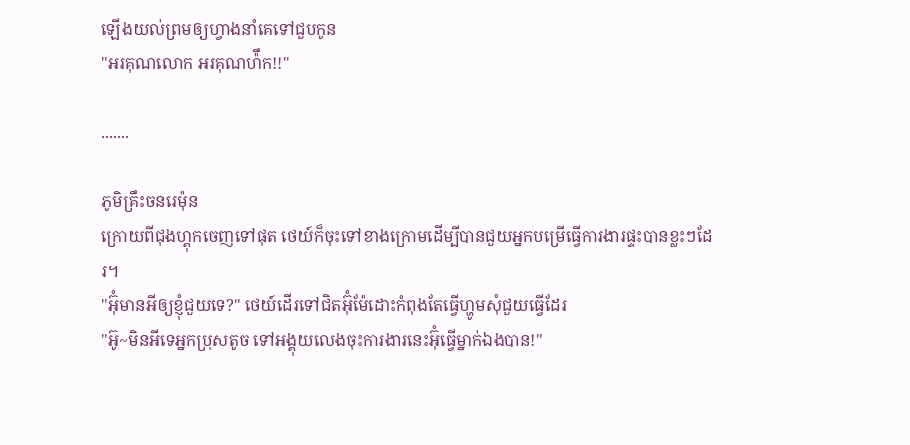ឡើងយល់ព្រមឲ្យហ្វាងនាំគេទៅជួបកូន
"អរគុណលោក អរគុណហ៉ឹក!!"

.......

ភូមិគ្រឹះចនរេម៉ុន
ក្រោយពីជុងហ្គុកចេញទៅផុត ថេយ៍ក៏ចុះទៅខាងក្រោមដើម្បីបានជួយអ្នកបម្រើធ្វើការងារផ្ទះបានខ្លះៗដែរ។
"អ៊ុំមានអីឲ្យខ្ញុំជួយទេ?" ថេយ៍ដើរទៅជិតអ៊ុំម៉ែដោះកំពុងតែធ្វើហ្ហូមសុំជួយធ្វើដែរ
"អ៊ូ~មិនអីទេអ្នកប្រុសតូច ទៅអង្គុយលេងចុះការងារនេះអ៊ុំធ្វើម្នាក់ឯងបាន!"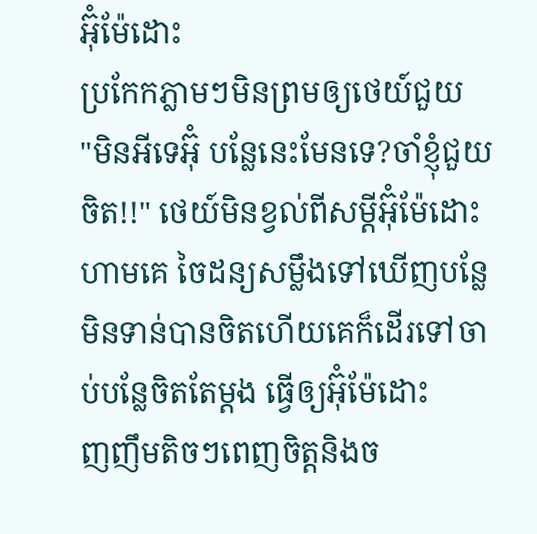អ៊ុំម៉ែដោះ
ប្រកែកភ្លាមៗមិនព្រមឲ្យថេយ៍ជួយ
"មិនអីទេអ៊ុំ បន្លែនេះមែនទេ?ចាំខ្ញុំជួយចិត!!" ថេយ៍មិនខ្វល់ពីសម្ដីអ៊ុំម៉ែដោះហាមគេ ចៃដន្យសម្លឹងទៅឃើញបន្លែមិនទាន់បានចិតហើយគេក៏ដើរទៅចាប់បន្លែចិតតែម្ដង ធ្វើឲ្យអ៊ុំម៉ែដោះ
ញញឹមតិចៗពេញចិត្តនិងច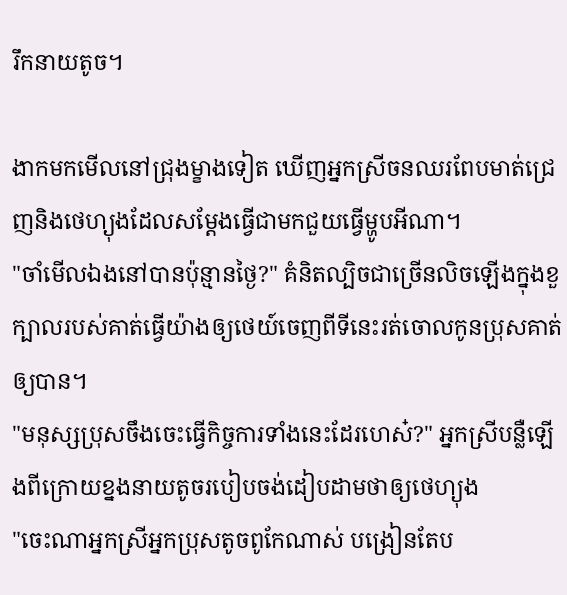រឹកនាយតូច។

ងាកមកមើលនៅជ្រុងម្ខាងទៀត ឃើញអ្នកស្រីចនឈរពែបមាត់ជ្រេញនិងថេហ្យុងដែលសម្ដែងធ្វើជាមកជួយធ្វើម្ហូបអីណា។
"ចាំមើលឯងនៅបានប៉ុន្មានថ្ងៃ?" គំនិតល្បិចជាច្រើនលិចឡើងក្នុងខួក្បាលរបស់គាត់ធ្វើយ៉ាងឲ្យថេយ៍ចេញពីទីនេះរត់ចោលកូនប្រុសគាត់ឲ្យបាន។
"មនុស្សប្រុសចឹងចេះធ្វើកិច្ចការទាំងនេះដែរហេស៎?" អ្នកស្រីបន្លឺឡើងពីក្រោយខ្នងនាយតូចរបៀបចង់ដៀបដាមថាឲ្យថេហ្យុង
"ចេះណាអ្នកស្រីអ្នកប្រុសតូចពូកែណាស់ បង្រៀនតែប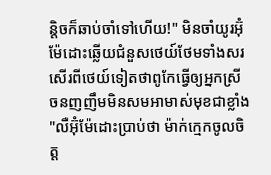ន្តិចក៏ឆាប់ចាំទៅហើយ!" មិនចាំយូរអ៊ុំម៉ែដោះឆ្លើយជំនួសថេយ៍ថែមទាំងសរសើរពីថេយ៍ទៀតថាពូកែធ្វើឲ្យអ្នកស្រីចនញញឹមមិនសមអាមាស់មុខជាខ្លាំង
"លឺអ៊ុំម៉ែដោះប្រាប់ថា ម៉ាក់ក្មេកចូលចិត្ត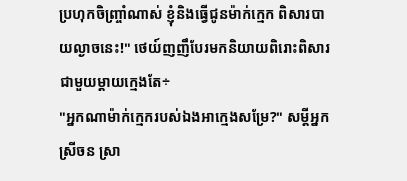ប្រហុកចិញ្ច្រាំណាស់ ខ្ញុំនិងធ្វើជូនម៉ាក់ក្មេក ពិសារបាយល្ងាចនេះ!" ថេយ៍ញញឹបែរមកនិយាយពិរោះពិសារជាមួយម្ដាយក្មេងតែ÷
"អ្នកណាម៉ាក់ក្មេករបស់ឯងអាក្មេងសម្រែ?" សម្ដីអ្នកស្រីចន ស្រា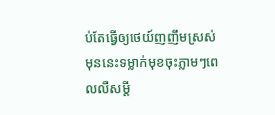ប់តែធ្វើឲ្យថេយ៍ញញឹមស្រស់មុននេះទម្លាក់មុខចុះភ្លាមៗពេលលឺសម្ដី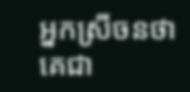អ្នកស្រីចនថាគេជា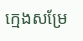ក្មេងសម្រែ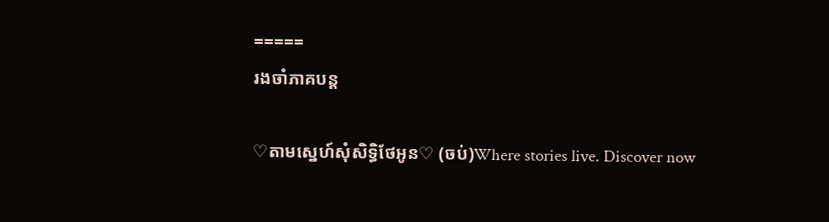=====
រងចាំភាគបន្ត

♡តាមស្នេហ៍សុំសិទ្ធិថែអូន♡ (ចប់)Where stories live. Discover now